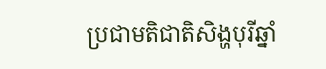ប្រជាមតិជាតិសិង្ហបុរីឆ្នាំ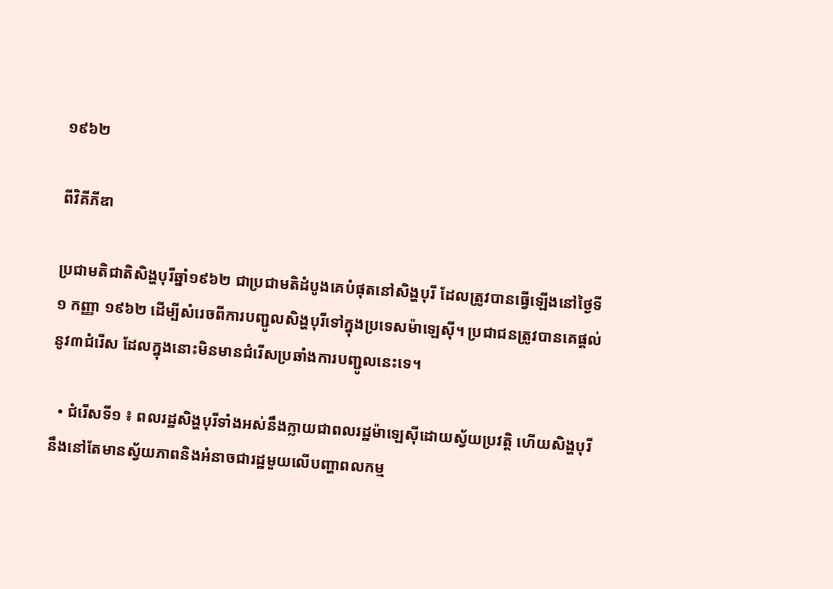១៩៦២

ពីវិគីភីឌា

ប្រជាមតិជាតិសិង្ហបុរីឆ្នាំ១៩៦២ ជាប្រជាមតិដំបូងគេបំផុតនៅសិង្ហបុរី ដែលត្រូវបានធ្វើឡើងនៅថ្ងៃទី១ កញ្ញា ១៩៦២ ដើម្បីសំរេចពីការបញ្ជូលសិង្ហបុរីទៅក្នុងប្រទេសម៉ាឡេស៊ី។ ប្រជាជនត្រូវបានគេផ្ដល់នូវ៣ជំរើស ដែលក្នុងនោះមិនមានជំរើសប្រឆាំងការបញ្ជូលនេះទេ។

  • ជំរើសទី១ ៖ ពលរដ្ឋសិង្ហបុរីទាំងអស់នឹងក្លាយជាពលរដ្ឋម៉ាឡេស៊ីដោយស្វ័យប្រវត្តិ ហើយសិង្ហបុរីនឹងនៅតែមានស្វ័យភាពនិងអំនាចជារដ្ឋមួយលើបញ្ហាពលកម្ម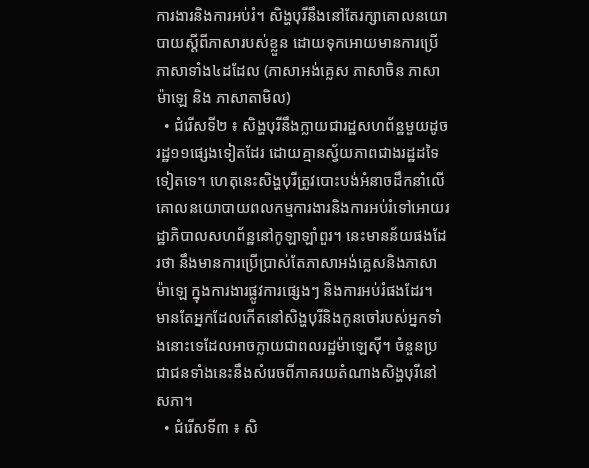ការងារនិងការអប់រំ។ សិង្ហបុរីនឹងនៅតែរក្សាគោលនយោបាយស្ដីពីភាសារបស់ខ្លួន ដោយទុកអោយមានការប្រើភាសាទាំង៤ដដែល (ភាសាអង់គ្លេស ភាសាចិន ភាសាម៉ាឡេ និង ភាសាតាមិល)
  • ជំរើសទី២ ៖ សិង្ហបុរីនឹងក្លាយជារដ្ឋសហព័ន្ឋមួយដូចរដ្ឋ១១ផ្សេងទៀតដែរ ដោយគ្មានស្វ័យភាពជាងរដ្ឋដទៃទៀតទេ។ ហេតុនេះសិង្ហបុរីត្រូវបោះបង់អំនាចដឹកនាំលើគោលនយោបាយពលកម្មការងារនិងការអប់រំទៅអោយរដ្ឋាភិបាលសហព័ន្ឋនៅកូឡាឡាំពួរ។ នេះមានន័យផងដែរថា នឹងមានការប្រើប្រាស់តែភាសាអង់គ្លេសនិងភាសាម៉ាឡេ ក្នុងការងារផ្លូវការផ្សេងៗ និងការអប់រំផងដែរ។ មានតែអ្នកដែលកើតនៅសិង្ហបុរីនិងកូនចៅរបស់អ្នកទាំងនោះទេដែលអាចក្លាយជាពលរដ្ឋម៉ាឡេស៊ី។ ចំនួនប្រជាជនទាំងនេះនឹងសំរេចពីភាគរយតំណាងសិង្ហបុរីនៅសភា។
  • ជំរើសទី៣ ៖ សិ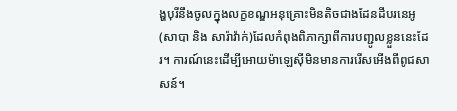ង្ហបុរីនឹងចូលក្នុងលក្ខខណ្ឌអនុគ្រោះមិនតិចជាងដែនដីបរនេអូ (សាបា និង សារ៉ាវ៉ាក់)ដែលកំពុងពិភាក្សាពីការបញ្ជូលខ្លួននេះដែរ។ ការណ៍នេះដើម្បីអោយម៉ាឡេស៊ីមិនមានការរើសអើងពីពូជសាសន៍។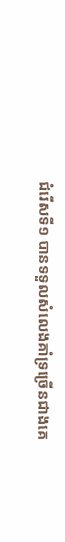ជំរើសទី១ បានទទួលសំលេងគាំទ្រច្រើនជាងគេ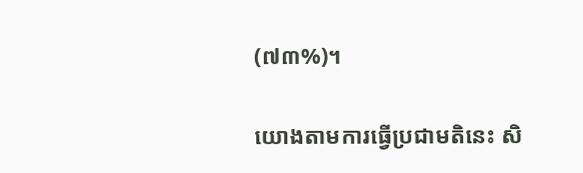(៧៣%)។

យោងតាមការធ្វើប្រជាមតិនេះ សិ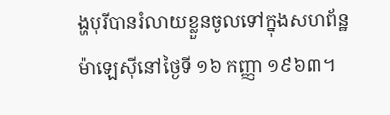ង្ហបុរីបានរំលាយខ្លួនចូលទៅក្នុងសហព័ន្ឋម៉ាឡេស៊ីនៅថ្ងៃទី ១៦ កញ្ញា ១៩៦៣។